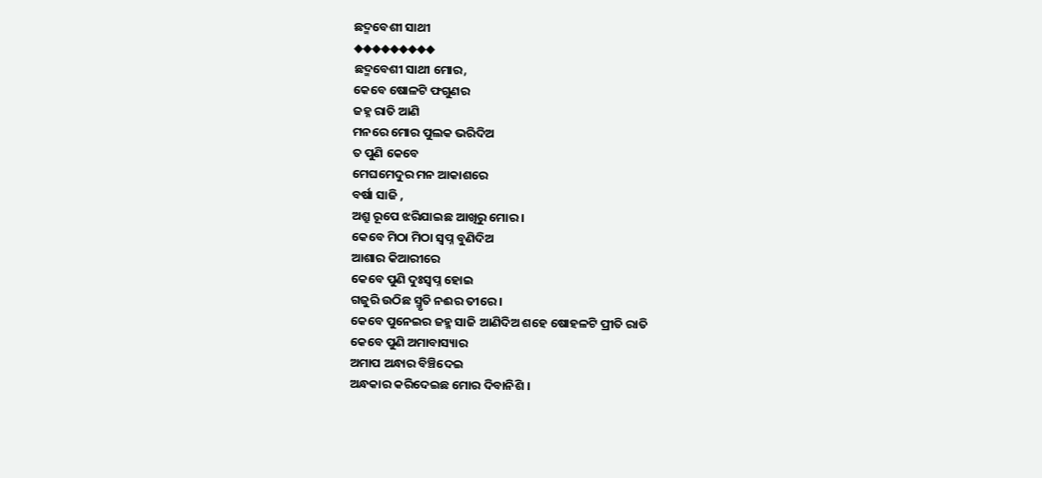ଛଦ୍ମବେଶୀ ସାଥୀ
◆◆◆◆◆◆◆◆◆
ଛଦ୍ମବେଶୀ ସାଥୀ ମୋର,
କେବେ ଷୋଳଟି ଫଗୁଣର
ଜହ୍ନ ରାତି ଆଣି
ମନରେ ମୋର ପୁଲକ ଭରିଦିଅ
ତ ପୁଣି କେବେ
ମେଘମେଦୁର ମନ ଆକାଶରେ
ବର୍ଷା ସାଜି ,
ଅଶ୍ରୁ ରୂପେ ଝରିଯାଇଛ ଆଖିରୁ ମୋର ।
କେବେ ମିଠା ମିଠା ସ୍ୱପ୍ନ ବୁଣିଦିଅ
ଆଶାର କିଆରୀରେ
କେବେ ପୁଣି ଦୁଃସ୍ୱପ୍ନ ହୋଇ
ଗଜୁରି ଉଠିଛ ସ୍ମୃତି ନଈର ତୀରେ ।
କେବେ ପୁନେଇର ଜହ୍ମ ସାଜି ଆଣିଦିଅ ଶହେ ଷୋହଳଟି ପ୍ରୀତି ରାତି
କେବେ ପୁଣି ଅମାବାସ୍ୟାର
ଅମାପ ଅନ୍ଧାର ବିଞ୍ଚିଦେଇ
ଅନ୍ଧକାର କରିଦେଇଛ ମୋର ଦିବାନିଶି ।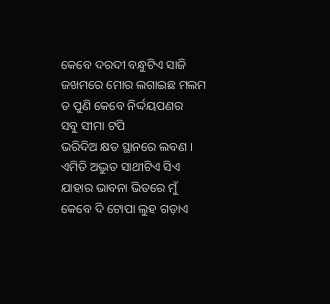କେବେ ଦରଦୀ ବନ୍ଧୁଟିଏ ସାଜି
ଜଖମରେ ମୋର ଲଗାଇଛ ମଲମ
ତ ପୁଣି କେବେ ନିର୍ଦ୍ଦୟପଣର
ସବୁ ସୀମା ଟପି
ଭରିଦିଅ କ୍ଷତ ସ୍ଥାନରେ ଲବଣ ।
ଏମିତି ଅଦ୍ଭୁତ ସାଥୀଟିଏ ସିଏ
ଯାହାର ଭାବନା ଭିତରେ ମୁଁ
କେବେ ଦି ଟୋପା ଲୁହ ଗଡ଼ାଏ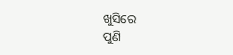ଖୁସିରେ
ପୁଣି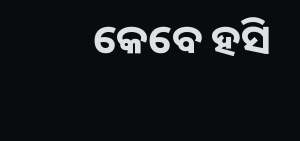କେବେ ହସି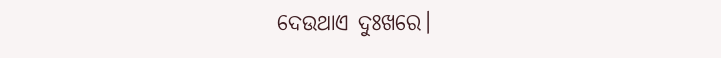ଦେଉଥାଏ ଦୁଃଖରେ।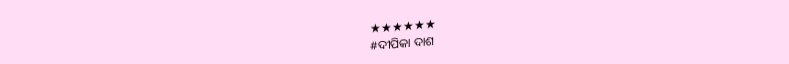★★★★★★
#ଦୀପିକା ଦାଶ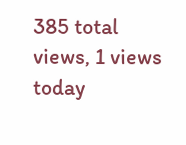385 total views, 1 views today